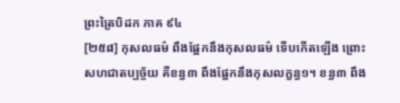ព្រះត្រៃបិដក ភាគ ៩៤
[២៥៨] កុសលធម៌ ពឹងផ្អែកនឹងកុសលធម៌ ទើបកើតឡើង ព្រោះសហជាតប្បច្ច័យ គឺខន្ធ៣ ពឹងផ្អែកនឹងកុសលក្ខន្ធ១។ ខន្ធ៣ ពឹង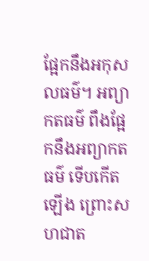ផ្អែកនឹងអកុសលធម៌។ អព្យាកតធម៌ ពឹងផ្អែកនឹងអព្យាកតធម៌ ទើបកើតឡើង ព្រោះសហជាត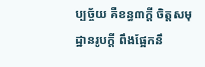ប្បច្ច័យ គឺខន្ធ៣ក្ដី ចិត្តសមុដ្ឋានរូបក្ដី ពឹងផ្អែកនឹ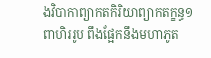ងវិបាកាព្យាកតកិរិយាព្យាកតក្ខន្ធ១ ពាហិររូប ពឹងផ្អែកនឹងមហាភូត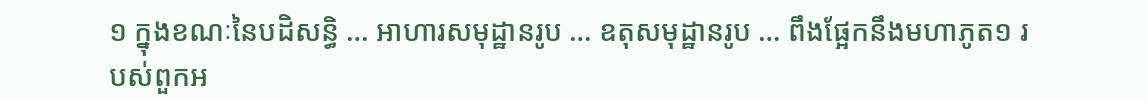១ ក្នុងខណៈនៃបដិសន្ធិ … អាហារសមុដ្ឋានរូប … ឧតុសមុដ្ឋានរូប … ពឹងផ្អែកនឹងមហាភូត១ របស់ពួកអ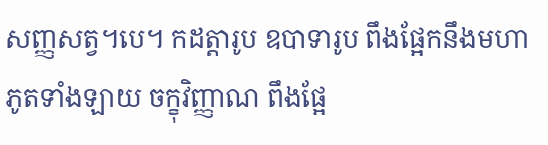សញ្ញសត្វ។បេ។ កដត្តារូប ឧបាទារូប ពឹងផ្អែកនឹងមហាភូតទាំងឡាយ ចក្ខុវិញ្ញាណ ពឹងផ្អែ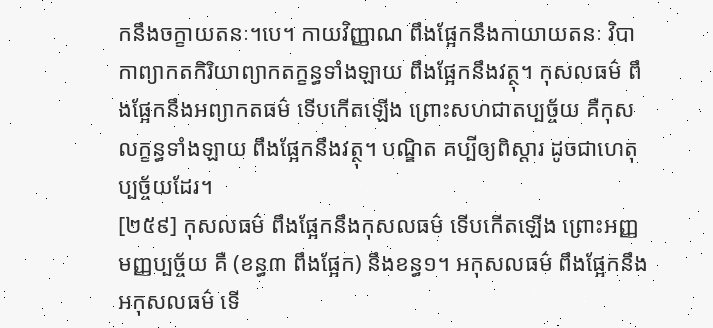កនឹងចក្ខាយតនៈ។បេ។ កាយវិញ្ញាណ ពឹងផ្អែកនឹងកាយាយតនៈ វិបាកាព្យាកតកិរិយាព្យាកតក្ខន្ធទាំងឡាយ ពឹងផ្អែកនឹងវត្ថុ។ កុសលធម៌ ពឹងផ្អែកនឹងអព្យាកតធម៌ ទើបកើតឡើង ព្រោះសហជាតប្បច្ច័យ គឺកុសលក្ខន្ធទាំងឡាយ ពឹងផ្អែកនឹងវត្ថុ។ បណ្ឌិត គប្បីឲ្យពិស្ដារ ដូចជាហេតុប្បច្ច័យដែរ។
[២៥៩] កុសលធម៌ ពឹងផ្អែកនឹងកុសលធម៌ ទើបកើតឡើង ព្រោះអញ្ញមញ្ញប្បច្ច័យ គឺ (ខន្ធ៣ ពឹងផ្អែក) នឹងខន្ធ១។ អកុសលធម៌ ពឹងផ្អែកនឹងអកុសលធម៌ ទើ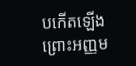បកើតឡើង ព្រោះអញ្ញម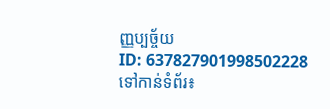ញ្ញប្បច្ច័យ
ID: 637827901998502228
ទៅកាន់ទំព័រ៖